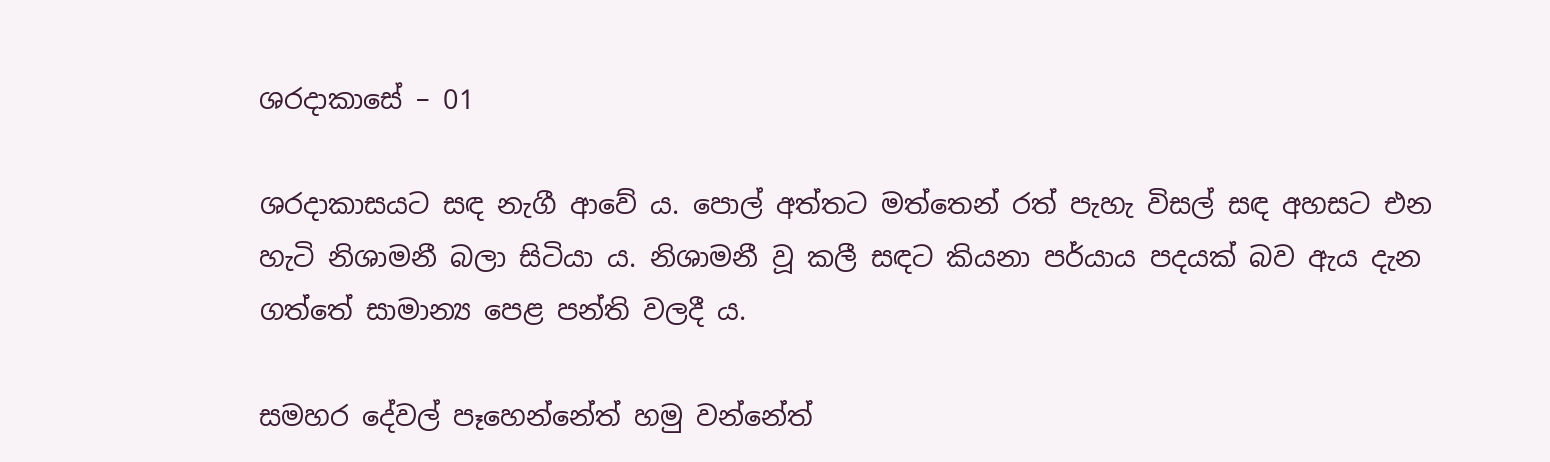ශරදාකාසේ – 01

ශරදාකාසයට සඳ නැගී ආවේ ය. පොල් අත්තට මත්තෙන් රත් පැහැ විසල් සඳ අහසට එන හැටි නිශාමනී බලා සිටියා ය. නිශාමනී වූ කලී සඳට කියනා පර්යාය පදයක් බව ඇය දැන ගත්තේ සාමාන්‍ය පෙළ පන්ති වලදී ය.

සමහර දේවල් පෑහෙන්නේත් හමු වන්නේත්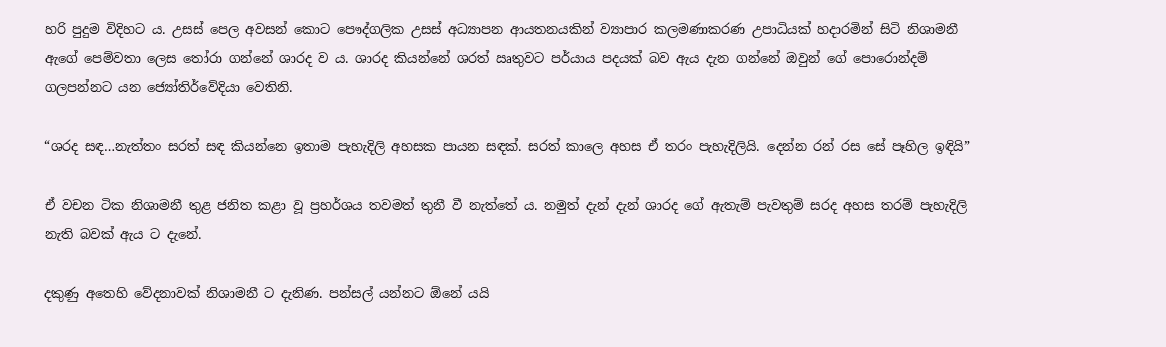හරි පුදුම විදිහට ය. උසස් පෙල අවසන් කොට පෞද්ගලික උසස් අධ්‍යාපන ආයතනයකින් ව්‍යාපාර කලමණාකරණ උපාධියක් හදාරමින් සිටි නිශාමනී  ඇගේ පෙම්වතා ලෙස තෝරා ගන්නේ ශාරද ව ය. ශාරද කියන්නේ ශරත් ඍතුවට පර්යාය පදයක් බව ඇය දැන ගන්නේ ඔවුන් ගේ පොරොන්දම් ගලපන්නට යන ජ්‍යෝතිර්වේදියා වෙතිනි.

“ශරද සඳ…නැත්තං සරත් සඳ කියන්නෙ ඉතාම පැහැදිලි අහසක පායන සඳක්. සරත් කාලෙ අහස ඒ තරං පැහැදිලියි. දෙන්න රන් රස සේ පෑහිල ඉඳියි”

ඒ වචන ටික නිශාමනී තුළ ජනිත කළා වූ ප්‍රහර්ශය තවමත් තුනී වී නැත්තේ ය. නමුත් දැන් දැන් ශාරද ගේ ඇතැම් පැවතුම් සරද අහස තරම් පැහැදිලි නැති බවක් ඇය ට දැනේ.

දකුණු අතෙහි වේදනාවක් නිශාමනී ට දැනිණ. පන්සල් යන්නට ඕනේ යයි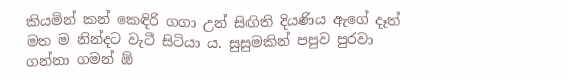කියමින් කන් කෙඳිරි ගගා උන් සිඟිති දියණිය ඇගේ දෑත් මත ම නින්දට වැටී සිටියා ය. සුසුමකින් පපුව පුරවා ගන්නා ගමන් ඕ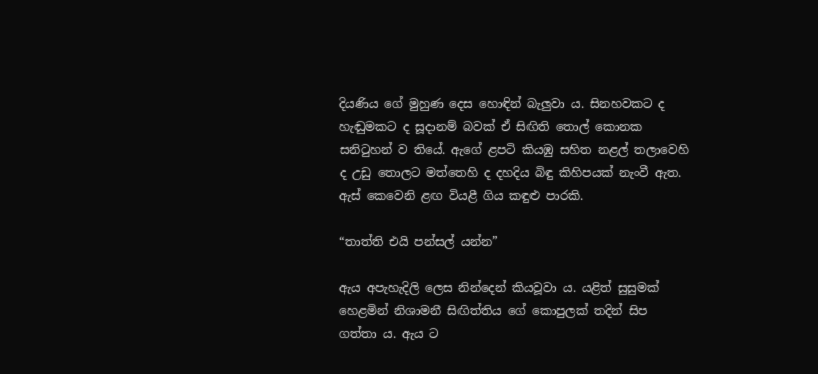දියණිය ගේ මුහුණ දෙස හොඳින් බැලුවා ය. සිනහවකට ද හැඬුමකට ද සූදානම් බවක් ඒ සිඟිති තොල් කොනක සනිටුහන් ව තියේ. ඇගේ ළපටි කියඹු සහිත නළල් තලාවෙහි ද උඩු තොලට මත්තෙහි ද දහදිය බිඳු කිහිපයක් නැංවී ඇත. ඇස් කෙවෙනි ළඟ වියළී ගිය කඳුළු පාරකි.

“තාත්ති එයි පන්සල් යන්න”

ඇය අපැහැදිලි ලෙස නින්දෙන් කියවූවා ය. යළිත් සුසුමක් හෙළමින් නිශාමනී සිඟිත්තිය ගේ කොපුලක් තදින් සිප ගත්තා ය. ඇය ට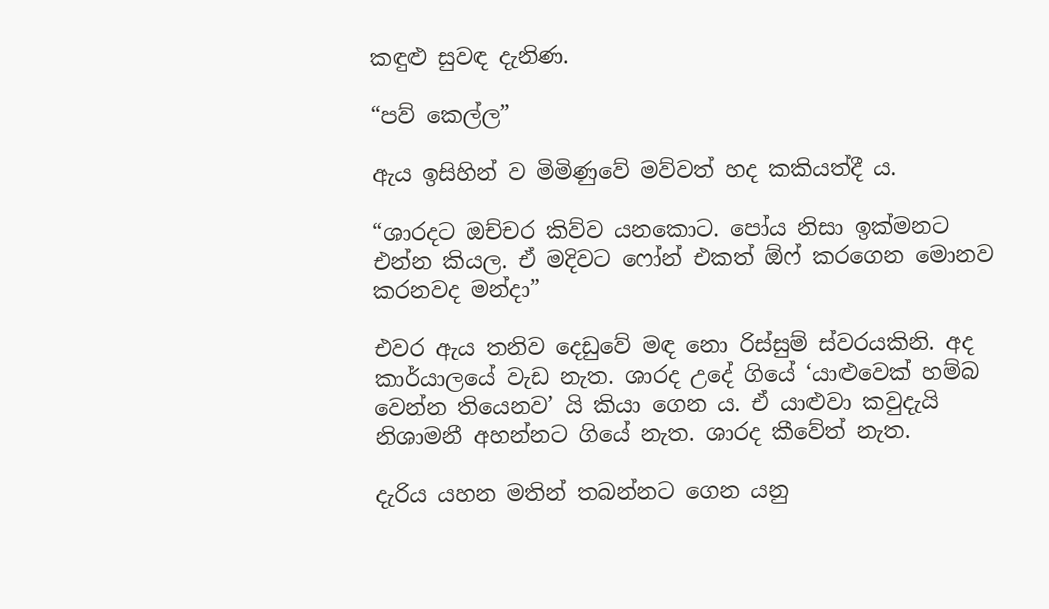කඳුළු සුවඳ දැනිණ.

“පව් කෙල්ල”

ඇය ඉසිහින් ව මිමිණුවේ මව්වත් හද කකියත්දී ය.

“ශාරදට ඔච්චර කිව්ව යනකොට. පෝය නිසා ඉක්මනට එන්න කියල. ඒ මදිවට ෆෝන් එකත් ඕෆ් කරගෙන මොනව කරනවද මන්දා”

එවර ඇය තනිව දෙඩුවේ මඳ නො රිස්සුම් ස්වරයකිනි. අද කාර්යාලයේ වැඩ නැත. ශාරද උදේ ගියේ ‘යාළුවෙක් හම්බ වෙන්න තියෙනව’ යි කියා ගෙන ය. ඒ යාළුවා කවුදැයි නිශාමනී අහන්නට ගියේ නැත. ශාරද කීවේත් නැත.

දැරිය යහන මතින් තබන්නට ගෙන යනු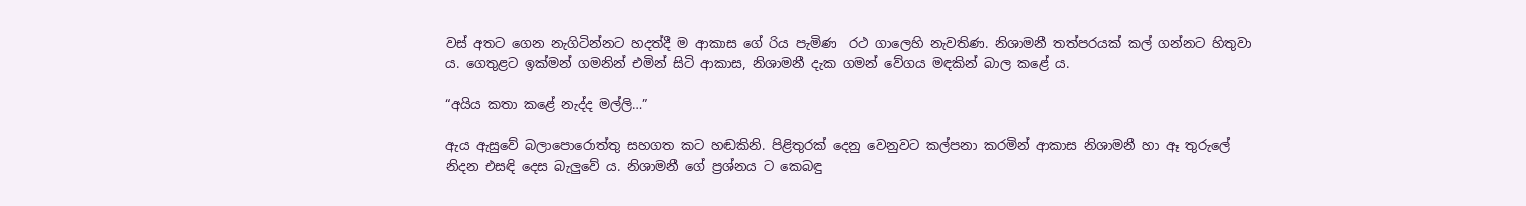වස් අතට ගෙන නැගිටින්නට හදත්දී ම ආකාස ගේ රිය පැමිණ  රථ ගාලෙහි නැවතිණ. නිශාමනී තත්පරයක් කල් ගන්නට හිතුවා ය. ගෙතුළට ඉක්මන් ගමනින් එමින් සිටි ආකාස, නිශාමනී දැක ගමන් වේගය මඳකින් බාල කළේ ය.

“අයිය කතා කළේ නැද්ද මල්ලි…”

ඇය ඇසුවේ බලාපොරොත්තු සහගත කට හඬකිනි. පිළිතුරක් දෙනු වෙනුවට කල්පනා කරමින් ආකාස නිශාමනී හා ඈ තුරුලේ නිදන එසඳි දෙස බැලුවේ ය. නිශාමනී ගේ ප්‍රශ්නය ට කෙබඳු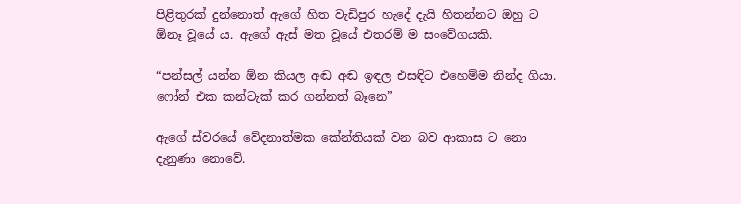පිළිතුරක් දුන්නොත් ඇගේ හිත වැඩිපුර හැදේ දැයි හිතන්නට ඔහු ට ඕනෑ වූයේ ය. ඇගේ ඇස් මත වූයේ එතරම් ම සංවේගයකි.

“පන්සල් යන්න ඕන කියල අඬ අඬ ඉඳල එසඳිට එහෙම්ම නින්ද ගියා. ෆෝන් එක කන්ටැක් කර ගන්නත් බෑනෙ”

ඇගේ ස්වරයේ වේදනාත්මක කේන්තියක් වන බව ආකාස ට නො දැනුණා නොවේ.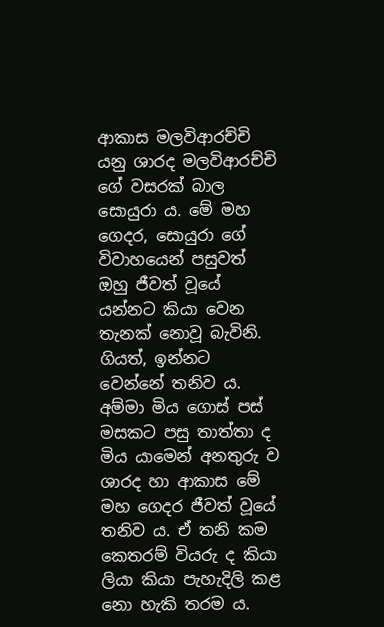ආකාස මලවිආරච්චි යනු ශාරද මලවිආරච්චි ගේ වසරක් බාල සොයුරා ය. මේ මහ ගෙදර, සොයුරා ගේ විවාහයෙන් පසුවත් ඔහු ජීවත් වූයේ යන්නට කියා වෙන තැනක් නොවූ බැවිනි. ගියත්, ඉන්නට වෙන්නේ තනිව ය. අම්මා මිය ගොස් පස් මසකට පසු තාත්තා ද මිය යාමෙන් අනතුරු ව ශාරද හා ආකාස මේ මහ ගෙදර ජීවත් වූයේ තනිව ය. ඒ තනි කම කෙතරම් වියරු ද කියා ලියා කියා පැහැදිලි කළ නො හැකි තරම ය.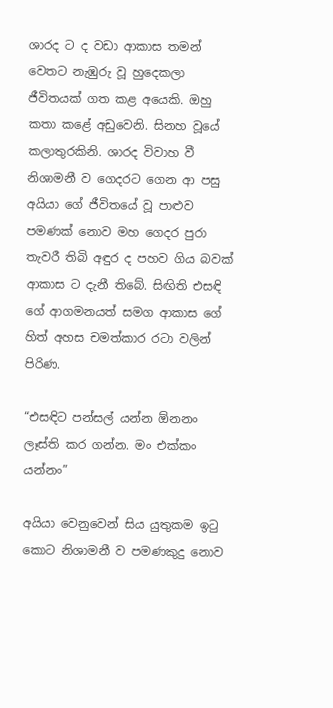ශාරද ට ද වඩා ආකාස තමන් වෙතට නැඹුරු වූ හුදෙකලා ජීවිතයක් ගත කළ අයෙකි. ඔහු කතා කළේ අඩුවෙනි. සිනහ වූයේ කලාතුරකිනි. ශාරද විවාහ වී නිශාමනී ව ගෙදරට ගෙන ආ පසු අයියා ගේ ජීවිතයේ වූ පාළුව පමණක් නොව මහ ගෙදර පුරා තැවරී තිබි අඳුර ද පහව ගිය බවක් ආකාස ට දැනී තිබේ. සිඟිති එසඳි ගේ ආගමනයත් සමග ආකාස ගේ හිත් අහස චමත්කාර රටා වලින් පිරිණ.

“එසඳිට පන්සල් යන්න ඕනනං ලෑස්ති කර ගන්න. මං එක්කං යන්නං”

අයියා වෙනුවෙන් සිය යුතුකම ඉටු කොට නිශාමනී ව පමණකුදු නොව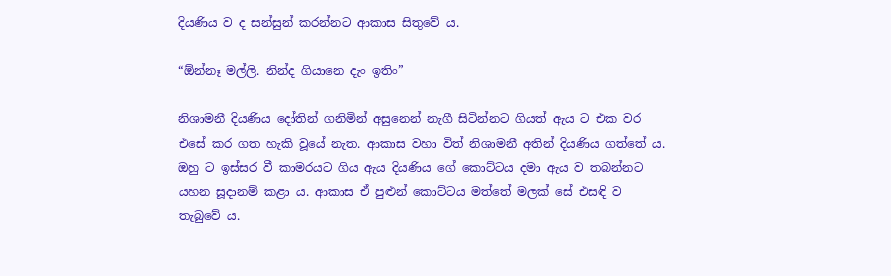දියණිය ව ද සන්සුන් කරන්නට ආකාස සිතුවේ ය.

“ඕන්නෑ මල්ලි. නින්ද ගියානෙ දැං ඉතිං”

නිශාමනී දියණිය දෝතින් ගනිමින් අසුනෙන් නැගී සිටින්නට ගියත් ඇය ට එක වර එසේ කර ගත හැකි වූයේ නැත. ආකාස වහා විත් නිශාමනී අතින් දියණිය ගත්තේ ය. ඔහු ට ඉස්සර වී කාමරයට ගිය ඇය දියණිය ගේ කොට්ටය දමා ඇය ව තබන්නට යහන සූදානම් කළා ය. ආකාස ඒ පුළුන් කොට්ටය මත්තේ මලක් සේ එසඳි ව තැබුවේ ය.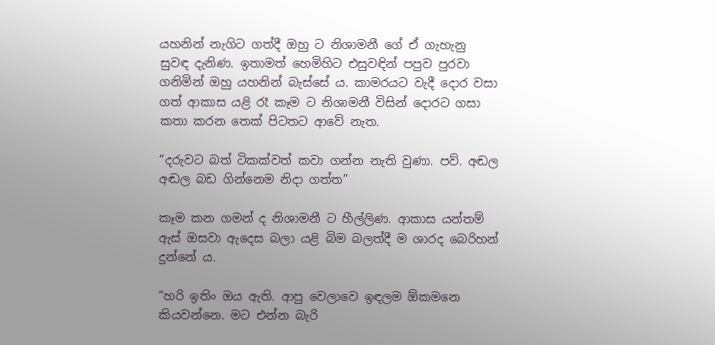යහනින් නැගිට ගත්දී ඔහු ට නිශාමනී ගේ ඒ ගැහැනු සුවඳ දැනිණ. ඉතාමත් හෙමිහිට එසුවඳින් පපුව පුරවා ගනිමින් ඔහු යහනින් බැස්සේ ය. කාමරයට වැදී දොර වසා ගත් ආකාස යළි රෑ කෑම ට නිශාමනී විසින් දොරට ගසා කතා කරන තෙක් පිටතට ආවේ නැත.

“දරුවට බත් ටිකක්වත් කවා ගන්න නැති වුණා. පව්. අඬල අඬල බඩ ගින්නෙම නිදා ගත්ත”

කෑම කන ගමන් ද නිශාමනී ට හීල්ලිණ. ආකාස යන්තම් ඇස් ඔසවා ඇදෙස බලා යළි බිම බලත්දී ම ශාරද බෙරිහන් දුන්නේ ය.

“හරි ඉතිං ඔය ඇති. ආපු වෙලාවෙ ඉඳලම ඕකමනෙ කියවන්නෙ. මට එන්න බැරි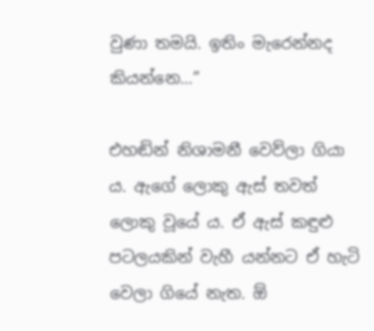වුණා තමයි. ඉතිං මැරෙන්නද කියන්නෙ…”

එහඬින් නිශාමනී වෙව්ලා ගියා ය. ඇගේ ලොකු ඇස් තවත් ලොකු වූයේ ය. ඒ ඇස් කඳුළු පටලයකින් වැහී යන්නට ඒ හැටි වෙලා ගියේ නැත. ඕ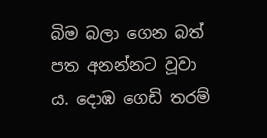බිම බලා ගෙන බත් පත අනන්නට වූවා ය. දොඹ ගෙඩි තරම්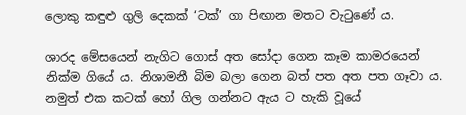ලොකු කඳුළු ගුලි දෙකක් ‘ටක්’ ගා පිඟාන මතට වැටුණේ ය.

ශාරද මේසයෙන් නැගිට ගොස් අත සෝදා ගෙන කෑම කාමරයෙන් නික්ම ගියේ ය. නිශාමනී බිම බලා ගෙන බත් පත අත පත ගෑවා ය. නමුත් එක කටක් හෝ ගිල ගන්නට ඇය ට හැකි වූයේ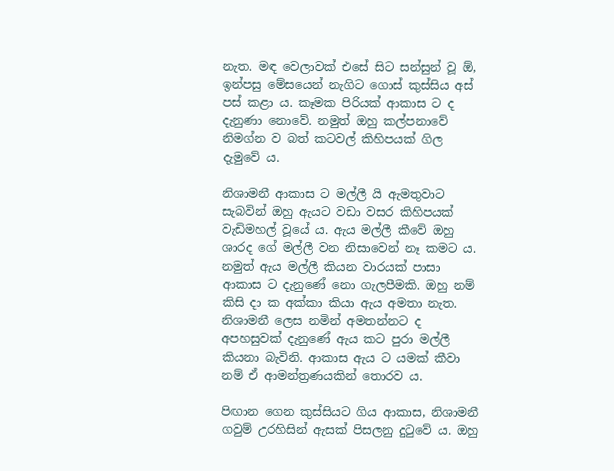නැත. මඳ වෙලාවක් එසේ සිට සන්සුන් වූ ඕ, ඉන්පසු මේසයෙන් නැගිට ගොස් කුස්සිය අස් පස් කළා ය. කෑමක පිරියක් ආකාස ට ද දැනුණා නොවේ. නමුත් ඔහු කල්පනාවේ නිමග්න ව බත් කටවල් කිහිපයක් ගිල දැමුවේ ය.

නිශාමනී ආකාස ට මල්ලී යි ඇමතුවාට සැබවින් ඔහු ඇයට වඩා වසර කිහිපයක් වැඩිමහල් වූයේ ය. ඇය මල්ලී කීවේ ඔහු ශාරද ගේ මල්ලී වන නිසාවෙන් නෑ කමට ය. නමුත් ඇය මල්ලී කියන වාරයක් පාසා ආකාස ට දැනුණේ නො ගැලපීමකි. ඔහු නම් කිසි දා ක අක්කා කියා ඇය අමතා නැත. නිශාමනී ලෙස නමින් අමතන්නට ද අපහසුවක් දැනුණේ ඇය කට පුරා මල්ලී කියනා බැවිනි. ආකාස ඇය ට යමක් කීවා නම් ඒ ආමන්ත්‍රණයකින් තොරව ය.

පිඟාන ගෙන කුස්සියට ගිය ආකාස, නිශාමනී ගවුම් උරහිසින් ඇසක් පිසලනු දුටුවේ ය. ඔහු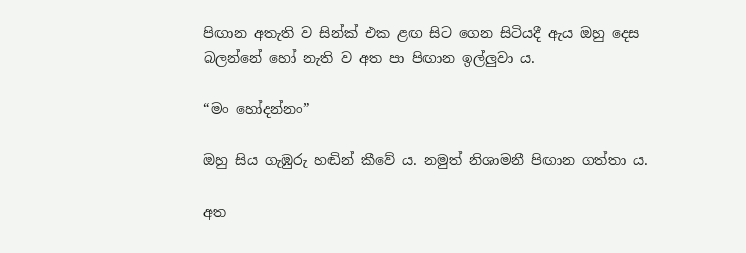පිඟාන අතැති ව සින්ක් එක ළඟ සිට ගෙන සිටියදී ඇය ඔහු දෙස බලන්නේ හෝ නැති ව අත පා පිඟාන ඉල්ලුවා ය.

“මං හෝදන්නං”

ඔහු සිය ගැඹුරු හඬින් කීවේ ය. නමුත් නිශාමනී පිඟාන ගත්තා ය.

අත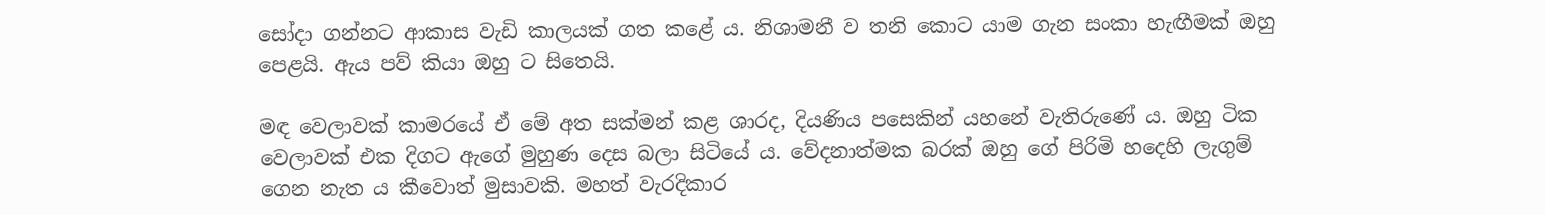සෝදා ගන්නට ආකාස වැඩි කාලයක් ගත කළේ ය. නිශාමනී ව තනි කොට යාම ගැන සංකා හැඟීමක් ඔහු පෙළයි. ඇය පව් කියා ඔහු ට සිතෙයි.

මඳ වෙලාවක් කාමරයේ ඒ මේ අත සක්මන් කළ ශාරද, දියණිය පසෙකින් යහනේ වැතිරුණේ ය. ඔහු ටික වෙලාවක් එක දිගට ඇගේ මුහුණ දෙස බලා සිටියේ ය. වේදනාත්මක බරක් ඔහු ගේ පිරිමි හදෙහි ලැගුම් ගෙන නැත ය කීවොත් මුසාවකි. මහත් වැරදිකාර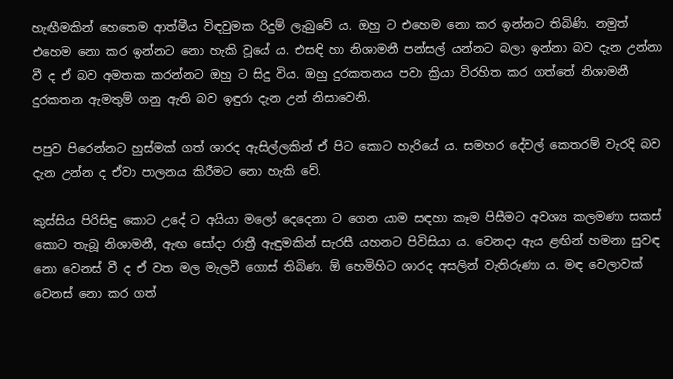හැඟීමකින් හෙතෙම ආත්මීය විඳවුමක රිදුම් ලැබුවේ ය. ඔහු ට එහෙම නො කර ඉන්නට තිබිණි. නමුත් එහෙම නො කර ඉන්නට නො හැකි වූයේ ය. එසඳි හා නිශාමනී පන්සල් යන්නට බලා ඉන්නා බව දැන උන්නා වී ද ඒ බව අමතක කරන්නට ඔහු ට සිදු විය. ඔහු දුරකතනය පවා ක්‍රියා විරහිත කර ගත්තේ නිශාමනී දුරකතන ඇමතුම් ගනු ඇති බව ඉඳුරා දැන උන් නිසාවෙනි.

පපුව පිරෙන්නට හුස්මක් ගත් ශාරද ඇසිල්ලකින් ඒ පිට කොට හැරියේ ය. සමහර දේවල් කෙතරම් වැරදි බව දැන උන්න ද ඒවා පාලනය කිරීමට නො හැකි වේ.

කුස්සිය පිරිසිඳු කොට උදේ ට අයියා මලෝ දෙදෙනා ට ගෙන යාම සඳහා කෑම පිසීමට අවශ්‍ය කලමණා සකස් කොට තැබූ නිශාමනී, ඇඟ සෝදා රාත්‍රී ඇඳුමකින් සැරසී යහනට පිවිසියා ය. වෙනදා ඇය ළඟින් හමනා සුවඳ නො වෙනස් වී ද ඒ වත මල මැලවී ගොස් තිබිණ. ඕ හෙමිහිට ශාරද අසලින් වැතිරුණා ය. මඳ වෙලාවක් වෙනස් නො කර ගත්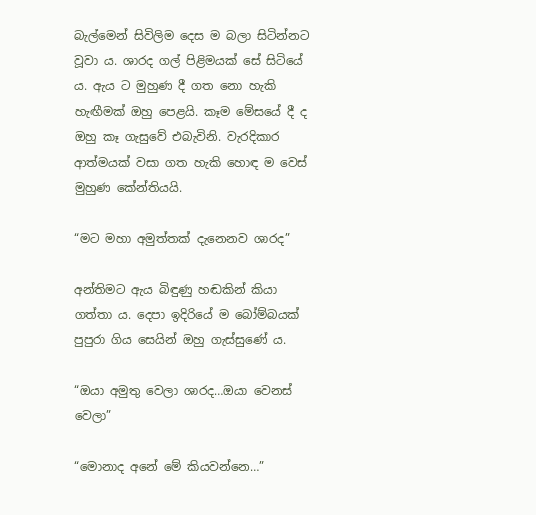බැල්මෙන් සිවිලිම දෙස ම බලා සිටින්නට වූවා ය. ශාරද ගල් පිළිමයක් සේ සිටියේ ය. ඇය ට මුහුණ දී ගත නො හැකි හැඟීමක් ඔහු පෙළයි. කෑම මේසයේ දී ද ඔහු කෑ ගැසුවේ එබැවිනි. වැරදිකාර ආත්මයක් වසා ගත හැකි හොඳ ම වෙස් මුහුණ කේන්තියයි.

“මට මහා අමුත්තක් දැනෙනව ශාරද”

අන්තිමට ඇය බිඳුණු හඬකින් කියා ගත්තා ය. දෙපා ඉදිරියේ ම බෝම්බයක් පුපුරා ගිය සෙයින් ඔහු ගැස්සුණේ ය.

“ඔයා අමුතු වෙලා ශාරද…ඔයා වෙනස් වෙලා”

“මොනාද අනේ මේ කියවන්නෙ…”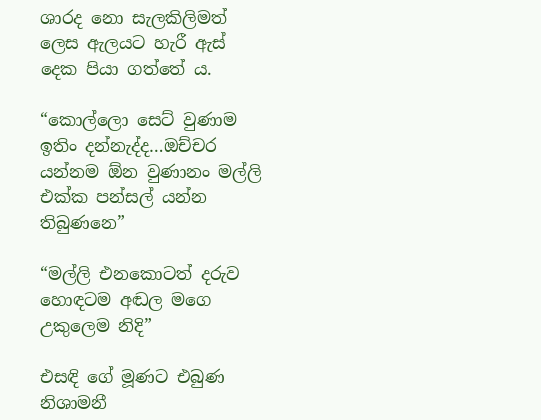ශාරද නො සැලකිලිමත් ලෙස ඇලයට හැරී ඇස් දෙක පියා ගත්තේ ය.

“කොල්ලො සෙට් වුණාම ඉතිං දන්නැද්ද…ඔච්චර යන්නම ඕන වුණානං මල්ලි එක්ක පන්සල් යන්න තිබුණනෙ”

“මල්ලි එනකොටත් දරුව හොඳටම අඬල මගෙ උකුලෙම නිදි”

එසඳි ගේ මූණට එබුණ  නිශාමනී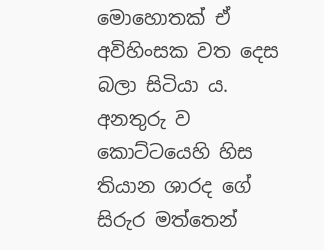මොහොතක් ඒ අවිහිංසක වත දෙස බලා සිටියා ය. අනතුරු ව කොට්ටයෙහි හිස තියාන ශාරද ගේ සිරුර මත්තෙන්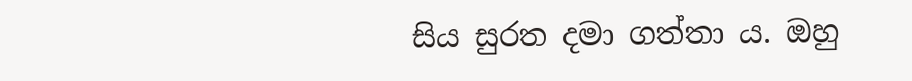සිය සුරත දමා ගත්තා ය. ඔහු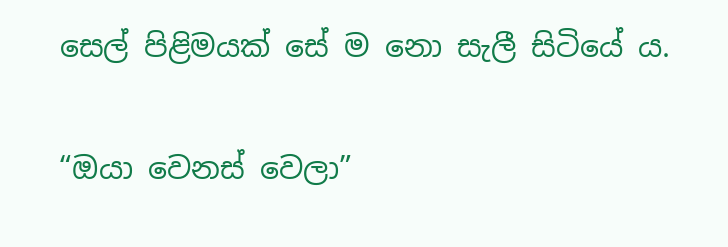සෙල් පිළිමයක් සේ ම නො සැලී සිටියේ ය.

“ඔයා වෙනස් වෙලා”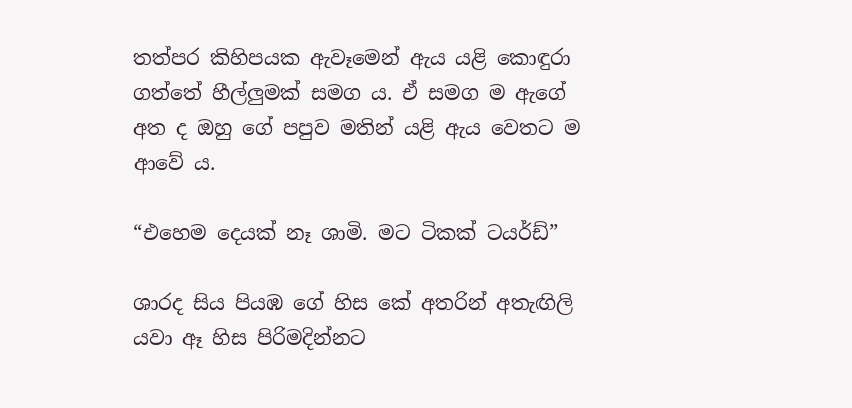තත්පර කිහිපයක ඇවෑමෙන් ඇය යළි කොඳුරා ගත්තේ හීල්ලුමක් සමග ය. ඒ සමග ම ඇගේ අත ද ඔහු ගේ පපුව මතින් යළි ඇය වෙතට ම ආවේ ය.

“එහෙම දෙයක් නෑ ශාමි. මට ටිකක් ටයර්ඩ්”

ශාරද සිය පියඹ ගේ හිස කේ අතරින් අතැඟිලි යවා ඈ හිස පිරිමදින්නට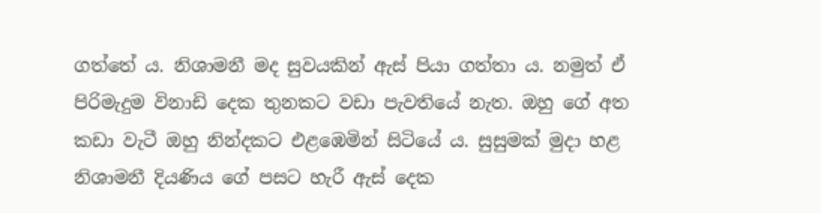ගත්තේ ය. නිශාමනී මද සුවයකින් ඇස් පියා ගත්තා ය. නමුත් ඒ පිරිමැදුම විනාඩි දෙක තුනකට වඩා පැවතියේ නැත. ඔහු ගේ අත කඩා වැටී ඔහු නින්දකට එළඹෙමින් සිටියේ ය. සුසුමක් මුදා හළ නිශාමනී දියණිය ගේ පසට හැරී ඇස් දෙක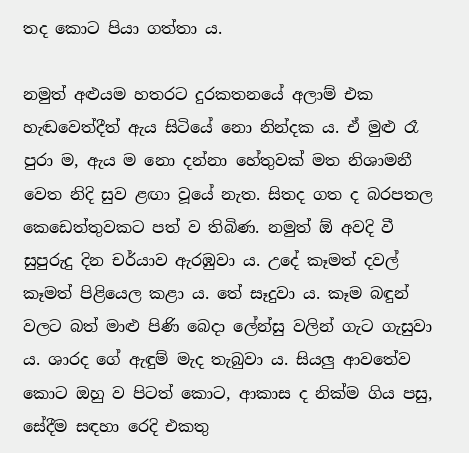තද කොට පියා ගත්තා ය.

නමුත් අළුයම හතරට දුරකතනයේ අලාම් එක හැඬවෙත්දීත් ඇය සිටියේ නො නින්දක ය. ඒ මුළු රෑ පුරා ම, ඇය ම නො දන්නා හේතුවක් මත නිශාමනී වෙත නිදි සුව ළඟා වූයේ නැත. සිතද ගත ද බරපතල කෙඩෙත්තුවකට පත් ව තිබිණ. නමුත් ඕ අවදි වී සුපුරුදු දින චර්යාව ඇරඹුවා ය. උදේ කෑමත් දවල් කෑමත් පිළියෙල කළා ය. තේ සෑදුවා ය. කෑම බඳුන් වලට බත් මාළු පිණි බෙදා ලේන්සු වලින් ගැට ගැසුවා ය. ශාරද ගේ ඇඳුම් මැද තැබුවා ය. සියලු ආවතේව කොට ඔහු ව පිටත් කොට, ආකාස ද නික්ම ගිය පසු, සේදීම සඳහා රෙදි එකතු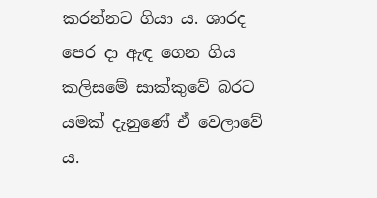කරන්නට ගියා ය. ශාරද පෙර දා ඇඳ ගෙන ගිය කලිසමේ සාක්කුවේ බරට යමක් දැනුණේ ඒ වෙලාවේ ය.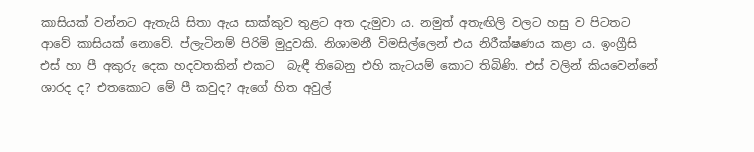කාසියක් වන්නට ඇතැයි සිතා ඇය සාක්කුව තුළට අත දැමුවා ය. නමුත් අතැඟිලි වලට හසු ව පිටතට ආවේ කාසියක් නොවේ. ප්ලැටිනම් පිරිමි මුදුවකි. නිශාමනී විමසිල්ලෙන් එය නිරීක්ෂණය කළා ය. ඉංග්‍රීසි එස් හා පී අකුරු දෙක හදවතකින් එකට  බැඳී තිබෙනු එහි කැටයම් කොට තිබිණි. එස් වලින් කියවෙන්නේ ශාරද ද? එතකොට මේ පී කවුද? ඇගේ හිත අවුල්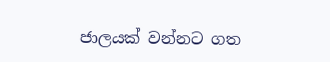ජාලයක් වන්නට ගත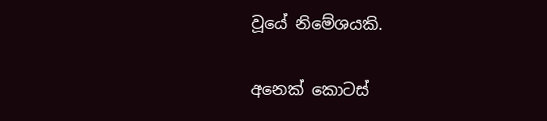වූයේ නිමේශයකි.

අනෙක් කොටස්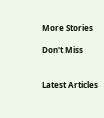More Stories

Don't Miss


Latest Articles